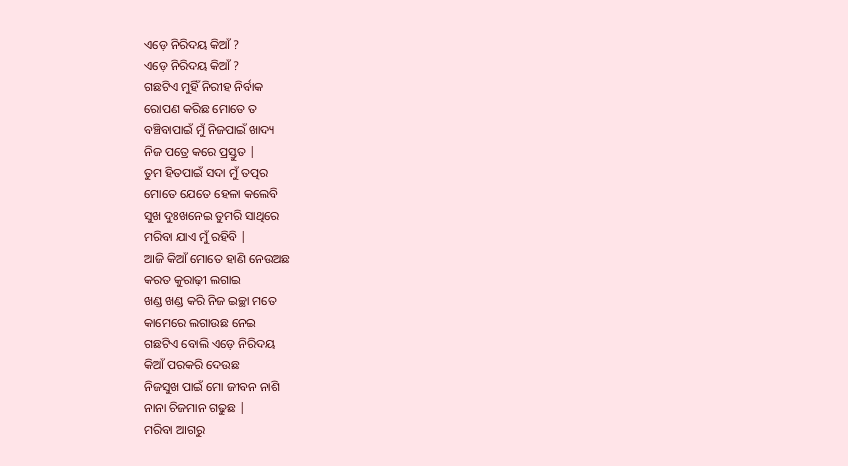ଏଡ଼େ ନିରିଦୟ କିଆଁ ?
ଏଡ଼େ ନିରିଦୟ କିଆଁ ?
ଗଛଟିଏ ମୁହିଁ ନିରୀହ ନିର୍ବାକ
ରୋପଣ କରିଛ ମୋତେ ତ
ବଞ୍ଚିବାପାଇଁ ମୁଁ ନିଜପାଇଁ ଖାଦ୍ୟ
ନିଜ ପତ୍ରେ କରେ ପ୍ରସ୍ତୁତ |
ତୁମ ହିତପାଇଁ ସଦା ମୁଁ ତତ୍ପର
ମୋତେ ଯେତେ ହେଳା କଲେବି
ସୁଖ ଦୁଃଖନେଇ ତୁମରି ସାଥିରେ
ମରିବା ଯାଏ ମୁଁ ରହିବି |
ଆଜି କିଆଁ ମୋତେ ହାଣି ନେଉଅଛ
କରତ କୁରାଢ଼ୀ ଲଗାଇ
ଖଣ୍ଡ ଖଣ୍ଡ କରି ନିଜ ଇଚ୍ଛା ମତେ
କାମେରେ ଲଗାଉଛ ନେଇ
ଗଛଟିଏ ବୋଲି ଏଡ଼େ ନିରିଦୟ
କିଆଁ ପରକରି ଦେଉଛ
ନିଜସୁଖ ପାଇଁ ମୋ ଜୀବନ ନାଶି
ନାନା ଚିଜମାନ ଗଢୁଛ |
ମରିବା ଆଗରୁ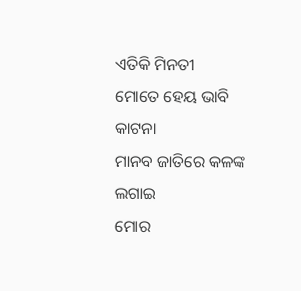ଏତିକି ମିନତୀ
ମୋତେ ହେୟ ଭାବି କାଟନା
ମାନବ ଜାତିରେ କଳଙ୍କ ଲଗାଇ
ମୋର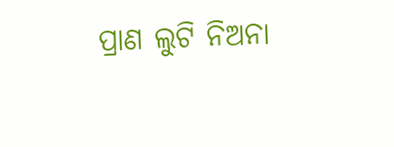ପ୍ରାଣ ଲୁଟି ନିଅନା